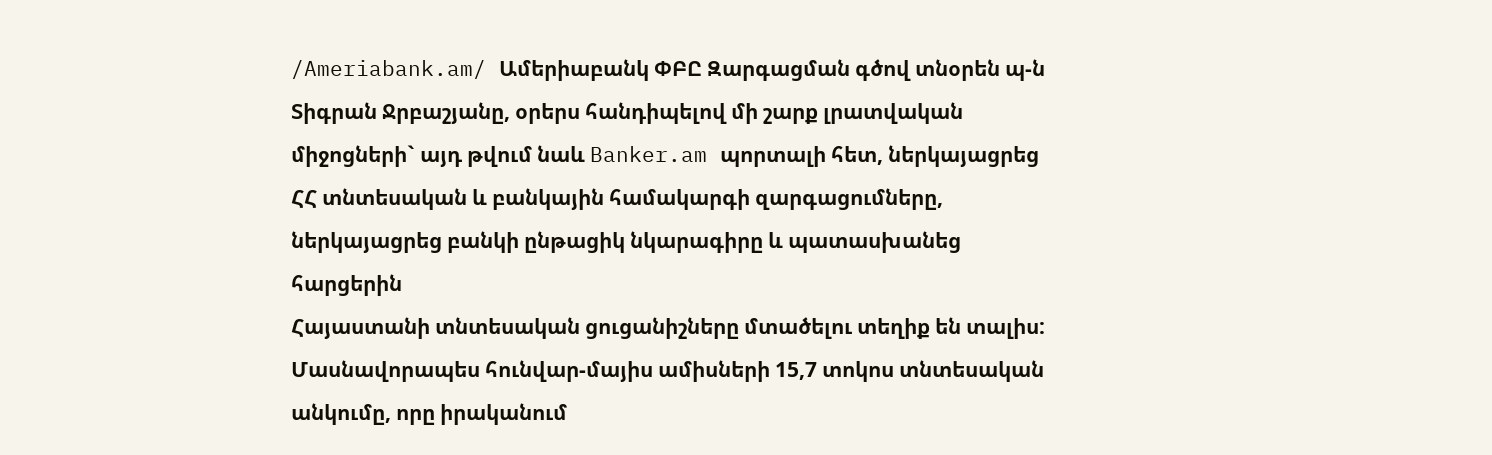/Ameriabank.am/ Ամերիաբանկ ՓԲԸ Զարգացման գծով տնօրեն պ-ն Տիգրան Ջրբաշյանը, օրերս հանդիպելով մի շարք լրատվական միջոցների` այդ թվում նաև Banker.am պորտալի հետ, ներկայացրեց ՀՀ տնտեսական և բանկային համակարգի զարգացումները, ներկայացրեց բանկի ընթացիկ նկարագիրը և պատասխանեց հարցերին
Հայաստանի տնտեսական ցուցանիշները մտածելու տեղիք են տալիս: Մասնավորապես հունվար-մայիս ամիսների 15,7 տոկոս տնտեսական անկումը, որը իրականում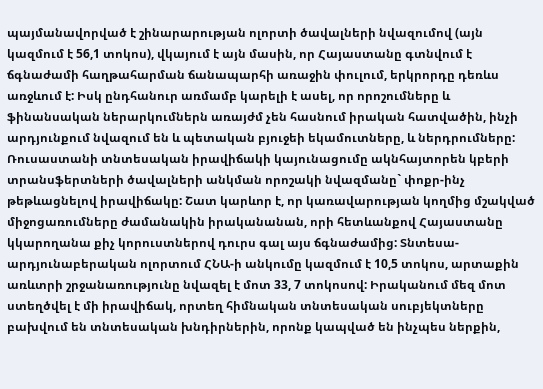պայմանավորված է շինարարության ոլորտի ծավալների նվազումով (այն կազմում է 56,1 տոկոս), վկայում է այն մասին, որ Հայաստանը գտնվում է ճգնաժամի հաղթահարման ճանապարհի առաջին փուլում, երկրորդը դեռևս առջևում է: Իսկ ընդհանուր առմամբ կարելի է ասել, որ որոշումները և ֆինանսական ներարկումներն առայժմ չեն հասնում իրական հատվածին, ինչի արդյունքում նվազում են և պետական բյուջեի եկամուտները, և ներդրումները: Ռուսաստանի տնտեսական իրավիճակի կայունացումը ակնհայտորեն կբերի տրանսֆերտների ծավալների անկման որոշակի նվազմանը` փոքր-ինչ թեթևացնելով իրավիճակը: Շատ կարևոր է, որ կառավարության կողմից մշակված միջոցառումները ժամանակին իրականանան, որի հետևանքով Հայաստանը կկարողանա քիչ կորուստներով դուրս գալ այս ճգնաժամից: Տնտեսա-արդյունաբերական ոլորտում ՀՆԱ-ի անկումը կազմում է 10,5 տոկոս, արտաքին առևտրի շրջանառությունը նվազել է մոտ 33, 7 տոկոսով: Իրականում մեզ մոտ ստեղծվել է մի իրավիճակ, որտեղ հիմնական տնտեսական սուբյեկտները բախվում են տնտեսական խնդիրներին, որոնք կապված են ինչպես ներքին,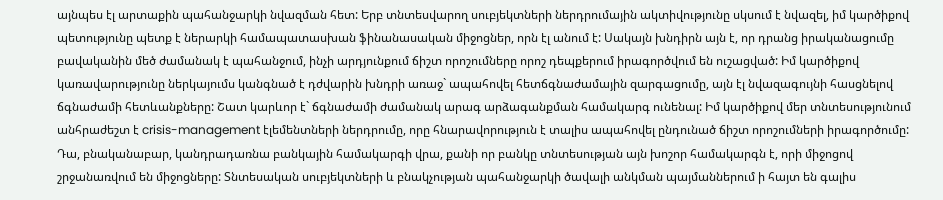այնպես էլ արտաքին պահանջարկի նվազման հետ: Երբ տնտեսվարող սուբյեկտների ներդրումային ակտիվությունը սկսում է նվազել, իմ կարծիքով պետությունը պետք է ներարկի համապատասխան ֆինանասական միջոցներ, որն էլ անում է: Սակայն խնդիրն այն է, որ դրանց իրականացումը բավականին մեծ ժամանակ է պահանջում, ինչի արդյունքում ճիշտ որոշումները որոշ դեպքերում իրագործվում են ուշացված: Իմ կարծիքով կառավարությունը ներկայումս կանգնած է դժվարին խնդրի առաջ` ապահովել հետճգնաժամային զարգացումը, այն էլ նվազագույնի հասցնելով ճգնաժամի հետևանքները: Շատ կարևոր է` ճգնաժամի ժամանակ արագ արձագանքման համակարգ ունենալ: Իմ կարծիքով մեր տնտեսությունում անհրաժեշտ է crisis-management էլեմենտների ներդրումը, որը հնարավորություն է տալիս ապահովել ընդունած ճիշտ որոշումների իրագործումը: Դա, բնականաբար, կանդրադառնա բանկային համակարգի վրա, քանի որ բանկը տնտեսության այն խոշոր համակարգն է, որի միջոցով շրջանառվում են միջոցները: Տնտեսական սուբյեկտների և բնակչության պահանջարկի ծավալի անկման պայմաններում ի հայտ են գալիս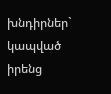խնդիրներ` կապված իրենց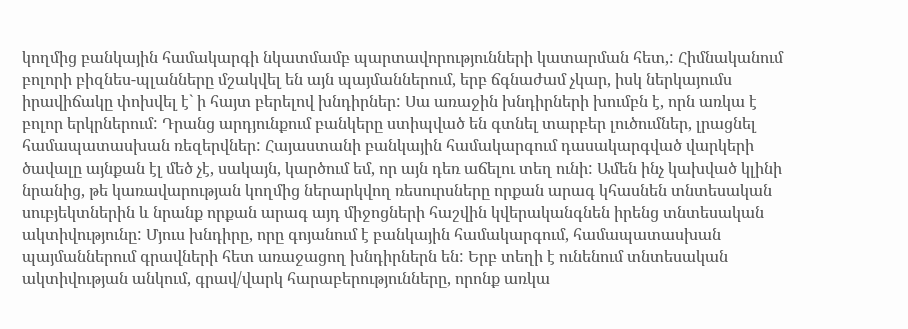կողմից բանկային համակարգի նկատմամբ պարտավորությունների կատարման հետ,: Հիմնականում բոլորի բիզնես-պլանները մշակվել են այն պայմաններում, երբ ճգնաժամ չկար, իսկ ներկայումս իրավիճակը փոխվել է` ի հայտ բերելով խնդիրներ: Սա առաջին խնդիրների խումբն է, որն առկա է բոլոր երկրներում: Դրանց արդյունքում բանկերը ստիպված են գտնել տարբեր լուծումներ, լրացնել համապատասխան ռեզերվներ: Հայաստանի բանկային համակարգում դասակարգված վարկերի ծավալը այնքան էլ մեծ չէ, սակայն, կարծում եմ, որ այն դեռ աճելու տեղ ունի: Ամեն ինչ կախված կլինի նրանից, թե կառավարության կողմից ներարկվող ռեսուրսները որքան արագ կհասնեն տնտեսական սուբյեկտներին և նրանք որքան արագ այդ միջոցների հաշվին կվերականգնեն իրենց տնտեսական ակտիվությունը: Մյուս խնդիրը, որը գոյանում է բանկային համակարգում, համապատասխան պայմաններում գրավների հետ առաջացող խնդիրներն են: Երբ տեղի է ունենում տնտեսական ակտիվության անկում, գրավ/վարկ հարաբերությունները, որոնք առկա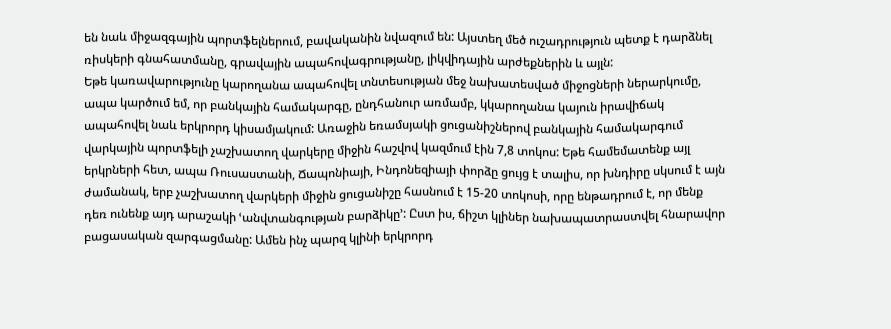են նաև միջազգային պորտֆելներում, բավականին նվազում են: Այստեղ մեծ ուշադրություն պետք է դարձնել ռիսկերի գնահատմանը, գրավային ապահովագրությանը, լիկվիդային արժեքներին և այլն:
Եթե կառավարությունը կարողանա ապահովել տնտեսության մեջ նախատեսված միջոցների ներարկումը, ապա կարծում եմ, որ բանկային համակարգը, ընդհանուր առմամբ, կկարողանա կայուն իրավիճակ ապահովել նաև երկրորդ կիսամյակում: Առաջին եռամսյակի ցուցանիշներով բանկային համակարգում վարկային պորտֆելի չաշխատող վարկերը միջին հաշվով կազմում էին 7,8 տոկոս: Եթե համեմատենք այլ երկրների հետ, ապա Ռուսաստանի, Ճապոնիայի, Ինդոնեզիայի փորձը ցույց է տալիս, որ խնդիրը սկսում է այն ժամանակ, երբ չաշխատող վարկերի միջին ցուցանիշը հասնում է 15-20 տոկոսի, որը ենթադրում է, որ մենք դեռ ունենք այդ արաշակի ՙանվտանգության բարձիկը՚: Ըստ իս, ճիշտ կլիներ նախապատրաստվել հնարավոր բացասական զարգացմանը: Ամեն ինչ պարզ կլինի երկրորդ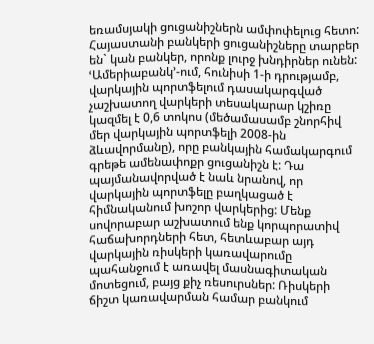եռամսյակի ցուցանիշներն ամփոփելուց հետո: Հայաստանի բանկերի ցուցանիշները տարբեր են` կան բանկեր, որոնք լուրջ խնդիրներ ունեն: ՙԱմերիաբանկ՚-ում, հունիսի 1-ի դրությամբ, վարկային պորտֆելում դասակարգված չաշխատող վարկերի տեսակարար կշիռը կազմել է 0,6 տոկոս (մեծամասամբ շնորհիվ մեր վարկային պորտֆելի 2008-ին ձևավորմանը), որը բանկային համակարգում գրեթե ամենափոքր ցուցանիշն է: Դա պայմանավորված է նաև նրանով, որ վարկային պորտֆելը բաղկացած է հիմնականում խոշոր վարկերից: Մենք սովորաբար աշխատում ենք կորպորատիվ հաճախորդների հետ, հետևաբար այդ վարկային ռիսկերի կառավարումը պահանջում է առավել մասնագիտական մոտեցում, բայց քիչ ռեսուրսներ: Ռիսկերի ճիշտ կառավարման համար բանկում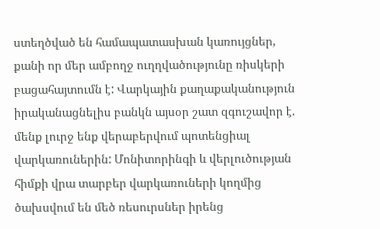ստեղծված են համապատասխան կառույցներ, քանի որ մեր ամբողջ ուղղվածությունը ռիսկերի բացահայտումն է: Վարկային քաղաքականություն իրականացնելիս բանկն այսօր շատ զգուշավոր է. մենք լուրջ ենք վերաբերվում պոտենցիալ վարկառուներին: Մոնիտորինգի և վերլուծության հիմքի վրա տարբեր վարկառուների կողմից ծախսվում են մեծ ռեսուրսներ իրենց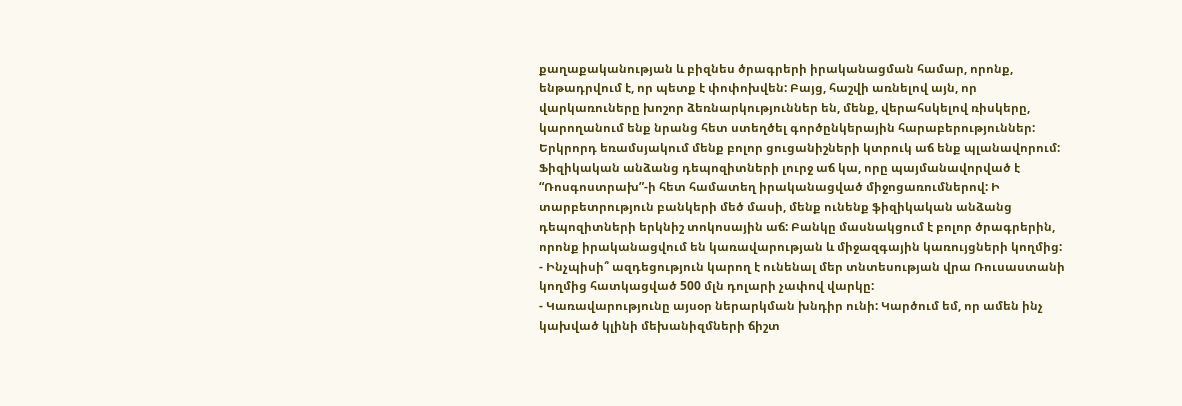քաղաքականության և բիզնես ծրագրերի իրականացման համար, որոնք, ենթադրվում է, որ պետք է փոփոխվեն: Բայց, հաշվի առնելով այն, որ վարկառուները խոշոր ձեռնարկություններ են, մենք, վերահսկելով ռիսկերը, կարողանում ենք նրանց հետ ստեղծել գործընկերային հարաբերություններ:
Երկրորդ եռամսյակում մենք բոլոր ցուցանիշների կտրուկ աճ ենք պլանավորում: Ֆիզիկական անձանց դեպոզիտների լուրջ աճ կա, որը պայմանավորված է “Ռոսգոստրախ”-ի հետ համատեղ իրականացված միջոցառումներով: Ի տարբետրություն բանկերի մեծ մասի, մենք ունենք ֆիզիկական անձանց դեպոզիտների երկնիշ տոկոսային աճ: Բանկը մասնակցում է բոլոր ծրագրերին, որոնք իրականացվում են կառավարության և միջազգային կառույցների կողմից:
- Ինչպիսի՞ ազդեցություն կարող է ունենալ մեր տնտեսության վրա Ռուսաստանի կողմից հատկացված 500 մլն դոլարի չափով վարկը:
- Կառավարությունը այսօր ներարկման խնդիր ունի: Կարծում եմ, որ ամեն ինչ կախված կլինի մեխանիզմների ճիշտ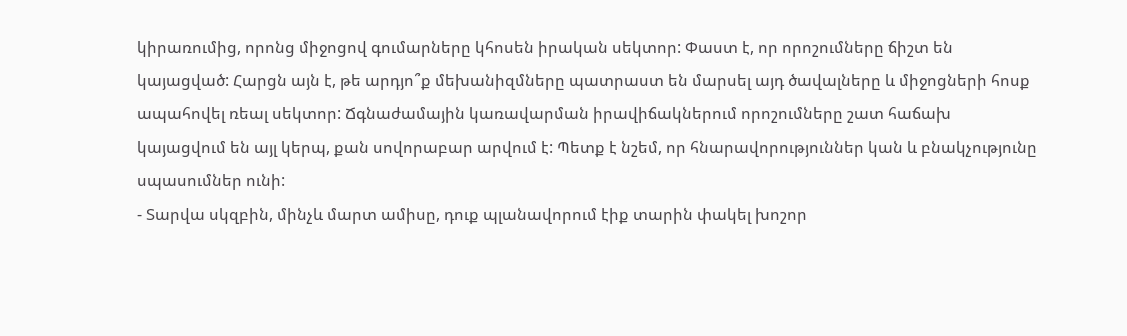կիրառումից, որոնց միջոցով գումարները կհոսեն իրական սեկտոր: Փաստ է, որ որոշումները ճիշտ են կայացված: Հարցն այն է, թե արդյո՞ք մեխանիզմները պատրաստ են մարսել այդ ծավալները և միջոցների հոսք ապահովել ռեալ սեկտոր: Ճգնաժամային կառավարման իրավիճակներում որոշումները շատ հաճախ կայացվում են այլ կերպ, քան սովորաբար արվում է: Պետք է նշեմ, որ հնարավորություններ կան և բնակչությունը սպասումներ ունի:
- Տարվա սկզբին, մինչև մարտ ամիսը, դուք պլանավորում էիք տարին փակել խոշոր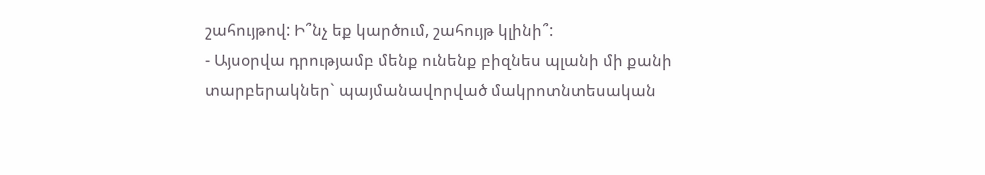շահույթով: Ի՞նչ եք կարծում, շահույթ կլինի՞:
- Այսօրվա դրությամբ մենք ունենք բիզնես պլանի մի քանի տարբերակներ` պայմանավորված մակրոտնտեսական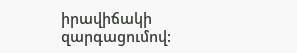իրավիճակի զարգացումով: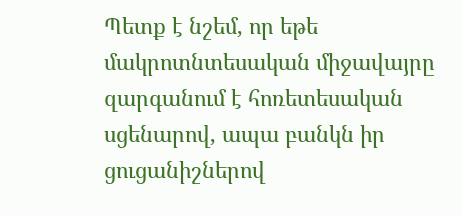Պետք է նշեմ, որ եթե մակրոտնտեսական միջավայրը զարգանում է հոռետեսական սցենարով, ապա բանկն իր ցուցանիշներով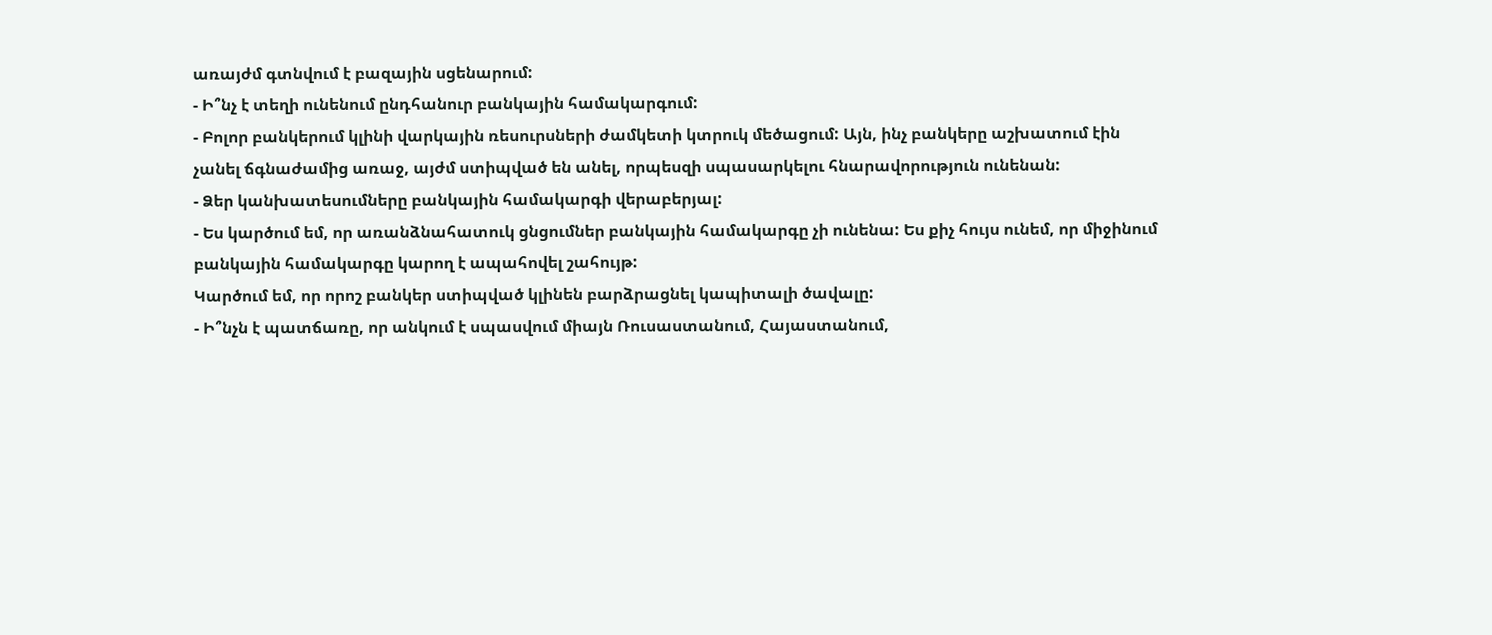առայժմ գտնվում է բազային սցենարում:
- Ի՞նչ է տեղի ունենում ընդհանուր բանկային համակարգում:
- Բոլոր բանկերում կլինի վարկային ռեսուրսների ժամկետի կտրուկ մեծացում: Այն, ինչ բանկերը աշխատում էին չանել ճգնաժամից առաջ, այժմ ստիպված են անել, որպեսզի սպասարկելու հնարավորություն ունենան:
- Ձեր կանխատեսումները բանկային համակարգի վերաբերյալ:
- Ես կարծում եմ, որ առանձնահատուկ ցնցումներ բանկային համակարգը չի ունենա: Ես քիչ հույս ունեմ, որ միջինում բանկային համակարգը կարող է ապահովել շահույթ:
Կարծում եմ, որ որոշ բանկեր ստիպված կլինեն բարձրացնել կապիտալի ծավալը:
- Ի՞նչն է պատճառը, որ անկում է սպասվում միայն Ռուսաստանում, Հայաստանում,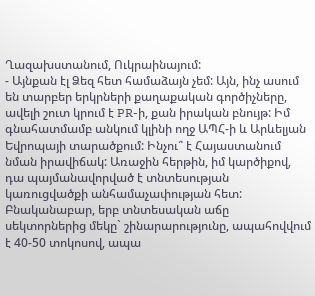Ղազախստանում, Ուկրաինայում:
- Այնքան էլ Ձեզ հետ համաձայն չեմ: Այն, ինչ ասում են տարբեր երկրների քաղաքական գործիչները, ավելի շուտ կրում է PR-ի, քան իրական բնույթ: Իմ գնահատմամբ անկում կլինի ողջ ԱՊՀ-ի և Արևելյան Եվրոպայի տարածքում: Ինչու՞ է Հայաստանում նման իրավիճակ: Առաջին հերթին, իմ կարծիքով, դա պայմանավորված է տնտեսության կառուցվածքի անհամաչափության հետ: Բնականաբար, երբ տնտեսական աճը սեկտորներից մեկը` շինարարությունը, ապահովվում է 40-50 տոկոսով, ապա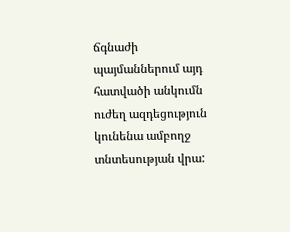ճգնաժի պայմաններում այդ հատվածի անկումն ուժեղ ազդեցություն կունենա ամբողջ տնտեսության վրա: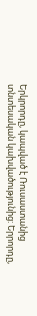Երկրորդը, կապված է Ռուսաստանից տնտեսական կախվածությունից: Երրորդը,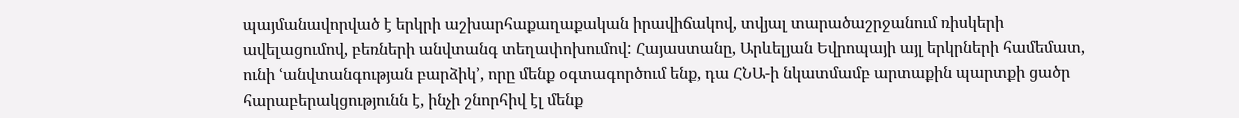պայմանավորված է երկրի աշխարհաքաղաքական իրավիճակով, տվյալ տարածաշրջանում ռիսկերի ավելացումով, բեռների անվտանգ տեղափոխումով: Հայաստանը, Արևելյան Եվրոպայի այլ երկրների համեմատ, ունի ՙանվտանգության բարձիկ՚, որը մենք օգտագործում ենք, դա ՀՆԱ-ի նկատմամբ արտաքին պարտքի ցածր հարաբերակցությունն է, ինչի շնորհիվ էլ մենք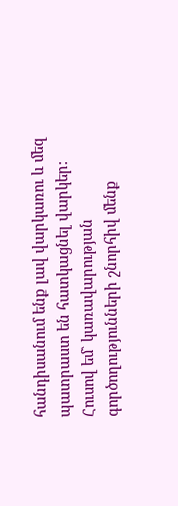հանդիսանում ենք լավ վարկառու և մեզ պատրաստ են հատկացնել վարկեր: Հուսով եմ` կառավարության գործողությունների շնորհիվ մենք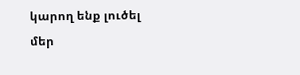կարող ենք լուծել մեր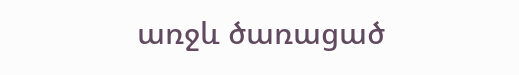առջև ծառացած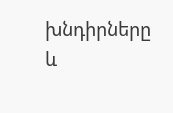խնդիրները և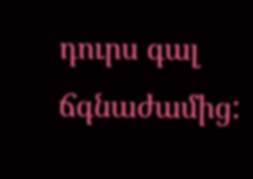դուրս գալ ճգնաժամից: